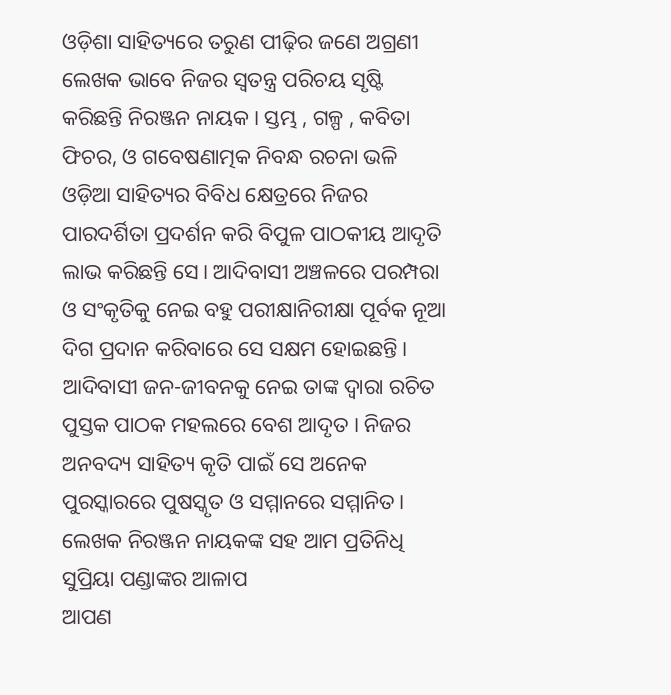ଓଡ଼ିଶା ସାହିତ୍ୟରେ ତରୁଣ ପୀଢ଼ିର ଜଣେ ଅଗ୍ରଣୀ ଲେଖକ ଭାବେ ନିଜର ସ୍ୱତନ୍ତ୍ର ପରିଚୟ ସୃଷ୍ଟି କରିଛନ୍ତି ନିରଞ୍ଜନ ନାୟକ । ସ୍ତମ୍ଭ , ଗଳ୍ପ , କବିତା ଫିଚର, ଓ ଗବେଷଣାତ୍ମକ ନିବନ୍ଧ ରଚନା ଭଳି ଓଡ଼ିଆ ସାହିତ୍ୟର ବିବିଧ କ୍ଷେତ୍ରରେ ନିଜର ପାରଦର୍ଶିତା ପ୍ରଦର୍ଶନ କରି ବିପୁଳ ପାଠକୀୟ ଆଦୃତି ଲାଭ କରିଛନ୍ତି ସେ। ଆଦିବାସୀ ଅଞ୍ଚଳରେ ପରମ୍ପରା ଓ ସଂକୃତିକୁ ନେଇ ବହୁ ପରୀକ୍ଷାନିରୀକ୍ଷା ପୂର୍ବକ ନୂଆ ଦିଗ ପ୍ରଦାନ କରିବାରେ ସେ ସକ୍ଷମ ହୋଇଛନ୍ତି। ଆଦିବାସୀ ଜନ-ଜୀବନକୁ ନେଇ ତାଙ୍କ ଦ୍ୱାରା ରଚିତ ପୁସ୍ତକ ପାଠକ ମହଲରେ ବେଶ ଆଦୃତ । ନିଜର ଅନବଦ୍ୟ ସାହିତ୍ୟ କୃତି ପାଇଁ ସେ ଅନେକ ପୁରସ୍କାରରେ ପୁଷସ୍କୃତ ଓ ସମ୍ମାନରେ ସମ୍ମାନିତ।
ଲେଖକ ନିରଞ୍ଜନ ନାୟକଙ୍କ ସହ ଆମ ପ୍ରତିନିଧି ସୁପ୍ରିୟା ପଣ୍ଡାଙ୍କର ଆଳାପ
ଆପଣ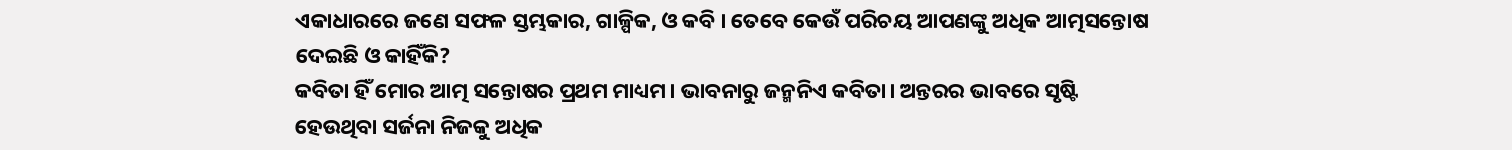ଏକାଧାରରେ ଜଣେ ସଫଳ ସ୍ତମ୍ଭକାର, ଗାଳ୍ପିକ, ଓ କବି । ତେବେ କେଉଁ ପରିଚୟ ଆପଣଙ୍କୁ ଅଧିକ ଆତ୍ମସନ୍ତୋଷ ଦେଇଛି ଓ କାହିଁକି?
କବିତା ହିଁ ମୋର ଆତ୍ମ ସନ୍ତୋଷର ପ୍ରଥମ ମାଧ୍ୟମ। ଭାବନାରୁ ଜନ୍ମନିଏ କବିତା। ଅନ୍ତରର ଭାବରେ ସୃଷ୍ଟି ହେଉଥିବା ସର୍ଜନା ନିଜକୁ ଅଧିକ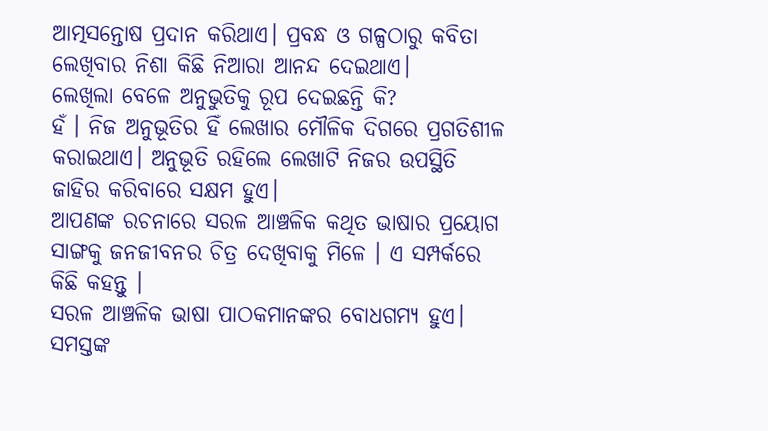ଆତ୍ମସନ୍ତୋଷ ପ୍ରଦାନ କରିଥାଏ। ପ୍ରବନ୍ଧ ଓ ଗଳ୍ପଠାରୁ କବିତା ଲେଖିବାର ନିଶା କିଛି ନିଆରା ଆନନ୍ଦ ଦେଇଥାଏ।
ଲେଖିଲା ବେଳେ ଅନୁଭୁତିକୁ ରୂପ ଦେଇଛନ୍ତି କି?
ହଁ । ନିଜ ଅନୁଭୂତିର ହିଁ ଲେଖାର ମୌଳିକ ଦିଗରେ ପ୍ରଗତିଶୀଳ କରାଇଥାଏ। ଅନୁଭୂତି ରହିଲେ ଲେଖାଟି ନିଜର ଉପସ୍ଥିତି ଜାହିର କରିବାରେ ସକ୍ଷମ ହୁଏ।
ଆପଣଙ୍କ ରଚନାରେ ସରଳ ଆଞ୍ଚଳିକ କଥିତ ଭାଷାର ପ୍ରୟୋଗ ସାଙ୍ଗକୁ ଜନଜୀବନର ଚିତ୍ର ଦେଖିବାକୁ ମିଳେ । ଏ ସମ୍ପର୍କରେ କିଛି କହନ୍ତୁ ।
ସରଳ ଆଞ୍ଚଳିକ ଭାଷା ପାଠକମାନଙ୍କର ବୋଧଗମ୍ୟ ହୁଏ। ସମସ୍ତଙ୍କ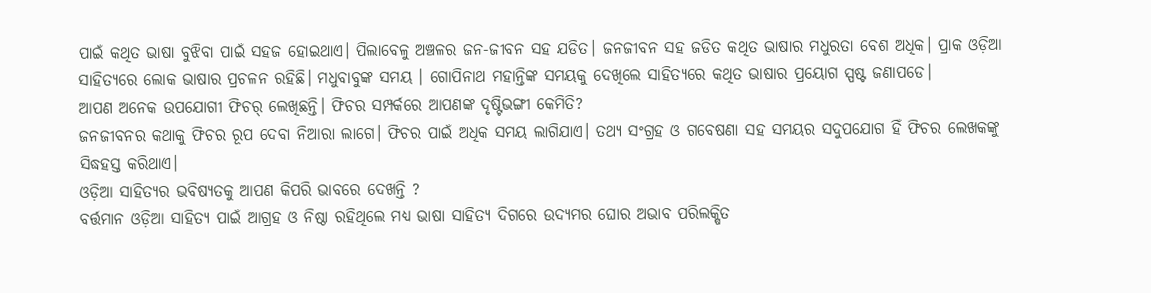ପାଇଁ କଥିତ ଭାଷା ବୁଝିବା ପାଇଁ ସହଜ ହୋଇଥାଏ। ପିଲାବେଳୁ ଅଞ୍ଚଳର ଜନ-ଜୀବନ ସହ ଯଡିତ। ଜନଜୀବନ ସହ ଜଡିତ କଥିତ ଭାଷାର ମଧୁରତା ବେଶ ଅଧିକ। ପ୍ରାକ ଓଡ଼ିଆ ସାହିତ୍ୟରେ ଲୋକ ଭାଷାର ପ୍ରଚଳନ ରହିଛି। ମଧୁବାବୁଙ୍କ ସମୟ । ଗୋପିନାଥ ମହାନ୍ତିଙ୍କ ସମୟକୁ ଦେଖିଲେ ସାହିତ୍ୟରେ କଥିତ ଭାଷାର ପ୍ରୟୋଗ ସ୍ପଷ୍ଟ ଜଣାପଡେ।
ଆପଣ ଅନେକ ଉପଯୋଗୀ ଫିଚର୍ ଲେଖିଛନ୍ତି। ଫିଚର ସମ୍ପର୍କରେ ଆପଣଙ୍କ ଦୃଷ୍ଟିଭଙ୍ଗୀ କେମିତି?
ଜନଜୀବନର କଥାକୁ ଫିଚର ରୂପ ଦେବା ନିଆରା ଲାଗେ। ଫିଚର ପାଇଁ ଅଧିକ ସମୟ ଲାଗିଯାଏ। ତଥ୍ଯ ସଂଗ୍ରହ ଓ ଗବେଷଣା ସହ ସମୟର ସଦୁପଯୋଗ ହିଁ ଫିଚର ଲେଖକଙ୍କୁ ସିଦ୍ଧହସ୍ତ କରିଥାଏ।
ଓଡ଼ିଆ ସାହିତ୍ୟର ଭବିଷ୍ୟତକୁ ଆପଣ କିପରି ଭାବରେ ଦେଖନ୍ତି ?
ବର୍ତ୍ତମାନ ଓଡ଼ିଆ ସାହିତ୍ୟ ପାଇଁ ଆଗ୍ରହ ଓ ନିଷ୍ଠା ରହିଥିଲେ ମଧ୍ଯ ଭାଷା ସାହିତ୍ୟ ଦିଗରେ ଉଦ୍ୟମର ଘୋର ଅଭାବ ପରିଲକ୍ଷିତ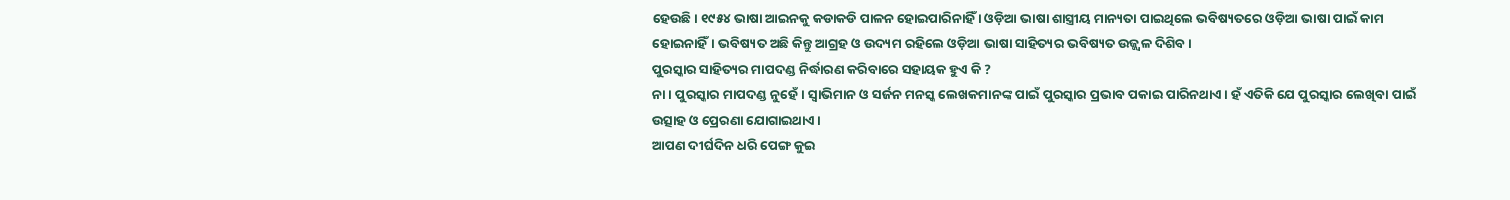ହେଉଛି। ୧୯୫୪ ଭାଷା ଆଇନକୁ କଡାକଡି ପାଳନ ହୋଇପାରିନାହିଁ । ଓଡ଼ିଆ ଭାଷା ଶାସ୍ତ୍ରୀୟ ମାନ୍ୟତା ପାଇଥିଲେ ଭବିଷ୍ୟତରେ ଓଡ଼ିଆ ଭାଷା ପାଇଁ କାମ ହୋଇନାହିଁ। ଭବିଷ୍ୟତ ଅଛି କିନ୍ତୁ ଆଗ୍ରହ ଓ ଉଦ୍ୟମ ରହିଲେ ଓଡ଼ିଆ ଭାଷା ସାହିତ୍ୟର ଭବିଷ୍ୟତ ଉଜ୍ଜ୍ବଳ ଦିଶିବ।
ପୁରସ୍କାର ସାହିତ୍ୟର ମାପଦଣ୍ଡ ନିର୍ଦ୍ଧାରଣ କରିବାରେ ସହାୟକ ହୁଏ କି ?
ନା । ପୁରସ୍କାର ମାପଦଣ୍ଡ ନୁହେଁ। ସ୍ବାଭିମାନ ଓ ସର୍ଜନ ମନସ୍କ ଲେଖକମାନଙ୍କ ପାଇଁ ପୁରସ୍କାର ପ୍ରଭାବ ପକାଇ ପାରିନଥାଏ। ହଁ ଏତିକି ଯେ ପୁରସ୍କାର ଲେଖିବା ପାଇଁ ଉତ୍ସାହ ଓ ପ୍ରେରଣା ଯୋଗାଇଥାଏ।
ଆପଣ ଦୀର୍ଘଦିନ ଧରି ପେଙ୍ଗ କୁଇ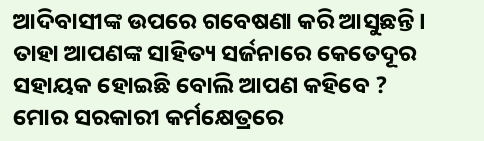ଆଦିବାସୀଙ୍କ ଉପରେ ଗବେଷଣା କରି ଆସୁଛନ୍ତି । ତାହା ଆପଣଙ୍କ ସାହିତ୍ୟ ସର୍ଜନାରେ କେତେଦୂର ସହାୟକ ହୋଇଛି ବୋଲି ଆପଣ କହିବେ ?
ମୋର ସରକାରୀ କର୍ମକ୍ଷେତ୍ରରେ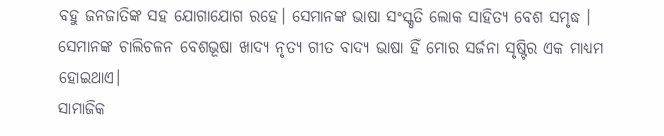ବହୁ ଜନଜାତିଙ୍କ ସହ ଯୋଗାଯୋଗ ରହେ। ସେମାନଙ୍କ ଭାଷା ସଂସ୍କୃତି ଲୋକ ସାହିତ୍ୟ ବେଶ ସମୃଦ୍ଧ । ସେମାନଙ୍କ ଚାଲିଚଳନ ବେଶଭୂଷା ଖାଦ୍ଯ ନୃତ୍ୟ ଗୀତ ବାଦ୍ଯ ଭାଷା ହିଁ ମୋର ସର୍ଜନା ସୃଷ୍ଟିର ଏକ ମାଧ୍ୟମ ହୋଇଥାଏ।
ସାମାଜିକ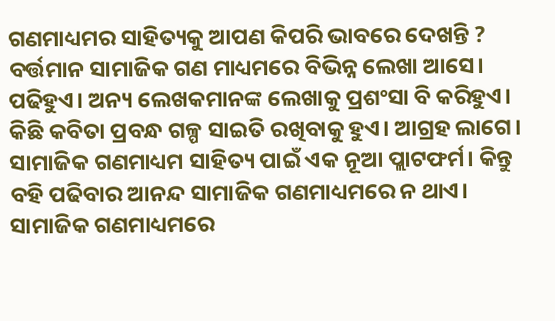ଗଣମାଧ୍ୟମର ସାହିତ୍ୟକୁ ଆପଣ କିପରି ଭାବରେ ଦେଖନ୍ତି ?
ବର୍ତ୍ତମାନ ସାମାଜିକ ଗଣ ମାଧ୍ୟମରେ ବିଭିନ୍ନ ଲେଖା ଆସେ। ପଢିହୁଏ। ଅନ୍ୟ ଲେଖକମାନଙ୍କ ଲେଖାକୁ ପ୍ରଶଂସା ବି କରିହୁଏ। କିଛି କବିତା ପ୍ରବନ୍ଧ ଗଳ୍ପ ସାଇତି ରଖିବାକୁ ହୁଏ। ଆଗ୍ରହ ଲାଗେ। ସାମାଜିକ ଗଣମାଧ୍ୟମ ସାହିତ୍ୟ ପାଇଁ ଏକ ନୂଆ ପ୍ଲାଟଫର୍ମ। କିନ୍ତୁ ବହି ପଢିବାର ଆନନ୍ଦ ସାମାଜିକ ଗଣମାଧ୍ୟମରେ ନ ଥାଏ। ସାମାଜିକ ଗଣମାଧ୍ୟମରେ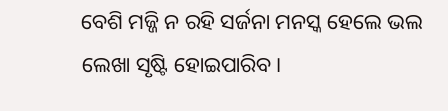ବେଶି ମଜ୍ଜି ନ ରହି ସର୍ଜନା ମନସ୍କ ହେଲେ ଭଲ ଲେଖା ସୃଷ୍ଟି ହୋଇପାରିବ।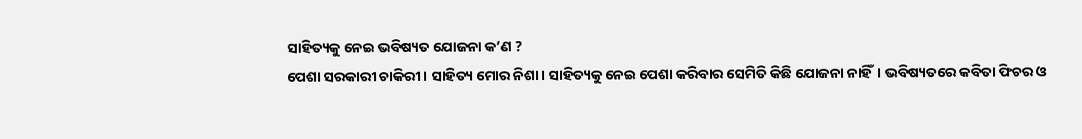ସାହିତ୍ୟକୁ ନେଇ ଭବିଷ୍ୟତ ଯୋଜନା କ’ଣ ?
ପେଶା ସରକାରୀ ଚାକିରୀ। ସାହିତ୍ୟ ମୋର ନିଶା। ସାହିତ୍ୟକୁ ନେଇ ପେଶା କରିବାର ସେମିତି କିଛି ଯୋଜନା ନାହିଁ। ଭବିଷ୍ୟତରେ କବିତା ଫିଚର ଓ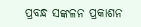ପ୍ରବନ୍ଧ ସଙ୍କଳନ ପ୍ରକାଶନ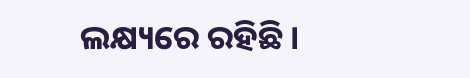ଲକ୍ଷ୍ୟରେ ରହିଛି।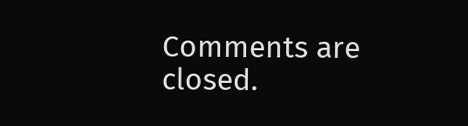Comments are closed.